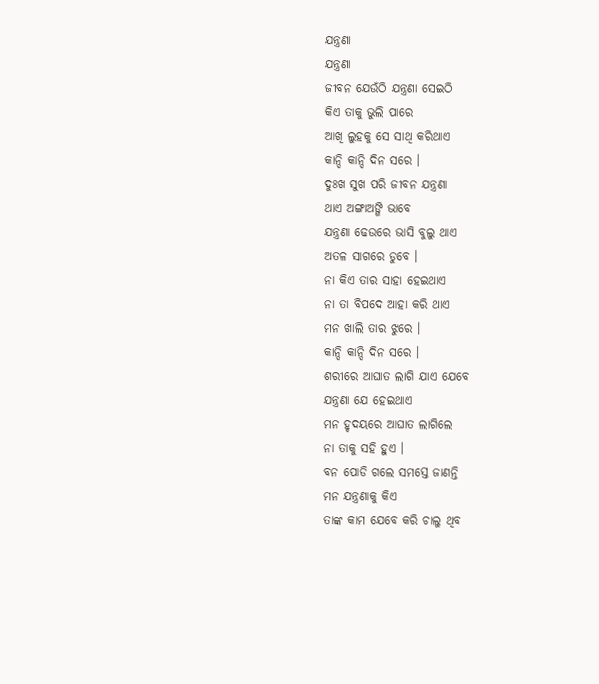ଯନ୍ତ୍ରଣା
ଯନ୍ତ୍ରଣା
ଜୀବନ ଯେଉଁଠି ଯନ୍ତ୍ରଣା ସେଇଠି
କିଏ ତାକୁ ଭୁଲି ପାରେ
ଆଖି ଲୁହକୁ ସେ ସାଥି କରିଥାଏ
କାନ୍ଦି କାନ୍ଦି ଦିନ ସରେ ।
ଦୁଃଖ ସୁଖ ପରି ଜୀବନ ଯନ୍ତ୍ରଣା
ଥାଏ ଅଙ୍ଗାଅଙ୍ଗି ଭାବେ
ଯନ୍ତ୍ରଣା ଢେଉରେ ଭାସି ବୁଲୁ ଥାଏ
ଅତଳ ସାଗରେ ଡୁବେ ।
ନା କିଏ ତାର ସାହା ହେଇଥାଏ
ନା ତା ବିପଦେ ଆହା କରି ଥାଏ
ମନ ଖାଲି ତାର ଝୁରେ ।
କାନ୍ଦି କାନ୍ଦି ଦିନ ସରେ ।
ଶରୀରେ ଆଘାତ ଲାଗି ଯାଏ ଯେବେ
ଯନ୍ତ୍ରଣା ଯେ ହେଇଥାଏ
ମନ ହୃଦୟରେ ଆଘାତ ଲାଗିଲେ
ନା ତାକୁ ସହି ହୁଏ ।
ବନ ପୋଡି ଗଲେ ସମସ୍ତେ ଜାଣନ୍ତି
ମନ ଯନ୍ତ୍ରଣାକୁ କିଏ
ତାଙ୍କ କାମ ଯେବେ କରି ଚାଲୁ ଥିବ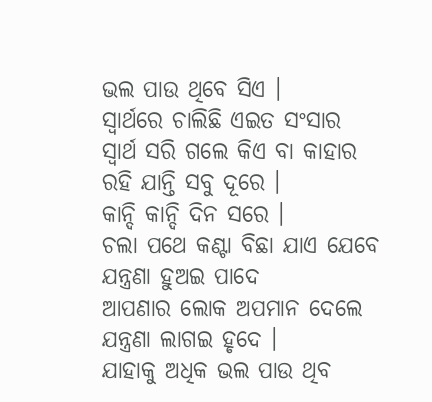ଭଲ ପାଉ ଥିବେ ସିଏ ।
ସ୍ୱାର୍ଥରେ ଚାଲିଛି ଏଇତ ସଂସାର
ସ୍ୱାର୍ଥ ସରି ଗଲେ କିଏ ବା କାହାର
ରହି ଯାନ୍ତି ସବୁ ଦୂରେ ।
କାନ୍ଦି କାନ୍ଦି ଦିନ ସରେ ।
ଚଲା ପଥେ କଣ୍ଟା ବିଛା ଯାଏ ଯେବେ
ଯନ୍ତ୍ରଣା ହୁଅଇ ପାଦେ
ଆପଣାର ଲୋକ ଅପମାନ ଦେଲେ
ଯନ୍ତ୍ରଣା ଲାଗଇ ହୃଦେ ।
ଯାହାକୁ ଅଧିକ ଭଲ ପାଉ ଥିବ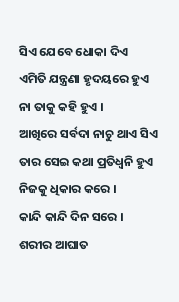ସିଏ ଯେବେ ଧୋକା ଦିଏ
ଏମିତି ଯନ୍ତ୍ରଣା ହୃଦୟରେ ହୁଏ
ନା ତାକୁ କହି ହୁଏ ।
ଆଖିରେ ସର୍ବଦା ନାଚୁ ଥାଏ ସିଏ
ତାର ସେଇ କଥା ପ୍ରତିଧ୍ଵନି ହୁଏ
ନିଜକୁ ଧିକାର କରେ ।
କାନ୍ଦି କାନ୍ଦି ଦିନ ସରେ ।
ଶରୀର ଆଘାତ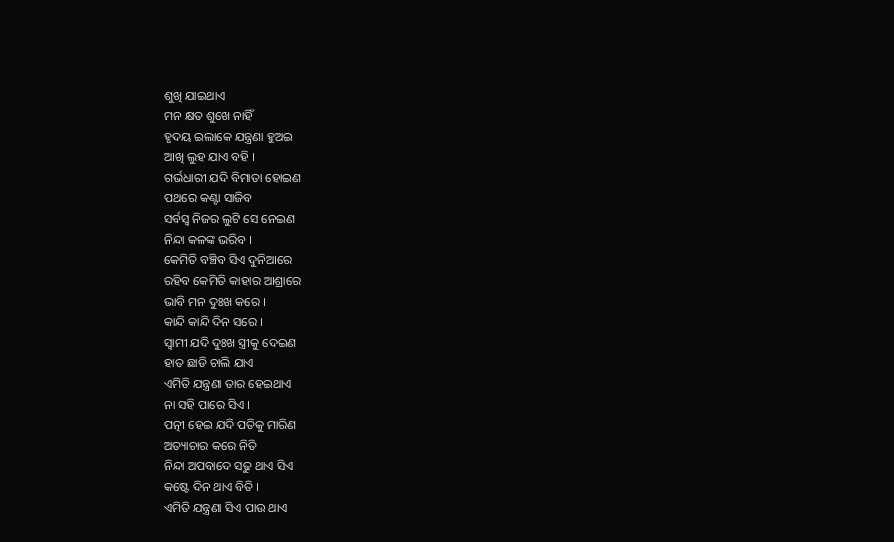ଶୁଖି ଯାଇଥାଏ
ମନ କ୍ଷତ ଶୁଖେ ନାହିଁ
ହୃଦୟ ଇଲାକେ ଯନ୍ତ୍ରଣା ହୁଅଇ
ଆଖି ଲୁହ ଯାଏ ବହି ।
ଗର୍ଭଧାରୀ ଯଦି ବିମାତା ହୋଇଣ
ପଥରେ କଣ୍ଟା ସାଜିବ
ସର୍ବସ୍ଵ ନିଜର ଲୁଟି ସେ ନେଇଣ
ନିନ୍ଦା କଳଙ୍କ ଭରିବ ।
କେମିତି ବଞ୍ଚିବ ସିଏ ଦୁନିଆରେ
ରହିବ କେମିତି କାହାର ଆଶ୍ରାରେ
ଭାବି ମନ ଦୁଃଖ କରେ ।
କାନ୍ଦି କାନ୍ଦି ଦିନ ସରେ ।
ସ୍ୱାମୀ ଯଦି ଦୁଃଖ ସ୍ତ୍ରୀକୁ ଦେଇଣ
ହାତ ଛାଡି ଚାଲି ଯାଏ
ଏମିତି ଯନ୍ତ୍ରଣା ତାର ହେଇଥାଏ
ନା ସହି ପାରେ ସିଏ ।
ପତ୍ନୀ ହେଇ ଯଦି ପତିକୁ ମାରିଣ
ଅତ୍ୟାଚାର କରେ ନିତି
ନିନ୍ଦା ଅପବାଦେ ସଢୁ ଥାଏ ସିଏ
କଷ୍ଟେ ଦିନ ଥାଏ ବିତି ।
ଏମିତି ଯନ୍ତ୍ରଣା ସିଏ ପାଉ ଥାଏ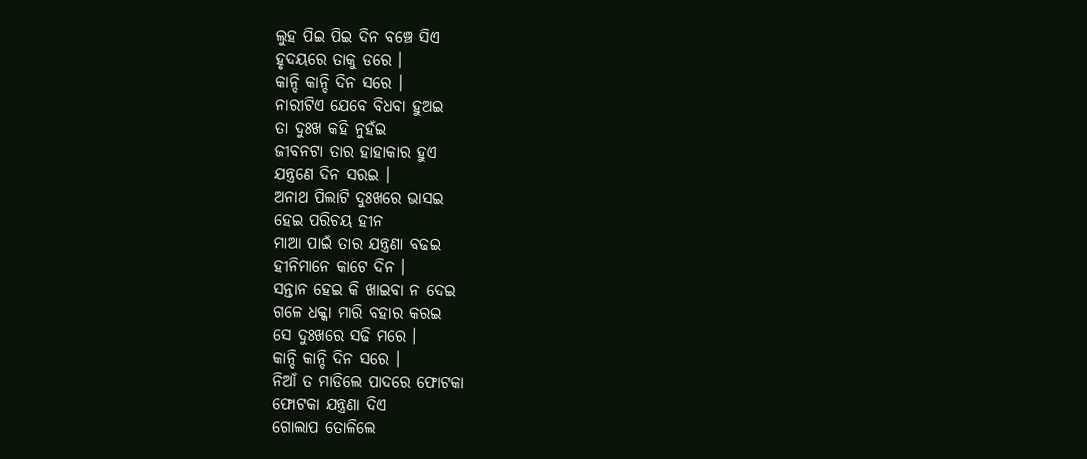ଲୁହ ପିଇ ପିଇ ଦିନ ବଞ୍ଚେ ସିଏ
ହୃଦୟରେ ତାକୁ ଡରେ ।
କାନ୍ଦି କାନ୍ଦି ଦିନ ସରେ ।
ନାରୀଟିଏ ଯେବେ ବିଧବା ହୁଅଇ
ତା ଦୁଃଖ କହି ନୁହଁଇ
ଜୀବନଟା ତାର ହାହାକାର ହୁଏ
ଯନ୍ତ୍ରଣେ ଦିନ ସରଇ ।
ଅନାଥ ପିଲାଟି ଦୁଃଖରେ ଭାସଇ
ହେଇ ପରିଚୟ ହୀନ
ମାଆ ପାଇଁ ତାର ଯନ୍ତ୍ରଣା ବଢଇ
ହୀନିମାନେ କାଟେ ଦିନ ।
ସନ୍ତାନ ହେଇ କି ଖାଇବା ନ ଦେଇ
ଗଳେ ଧକ୍କା ମାରି ବହାର କରଇ
ସେ ଦୁଃଖରେ ସଢି ମରେ ।
କାନ୍ଦି କାନ୍ଦି ଦିନ ସରେ ।
ନିଆଁ ତ ମାଡିଲେ ପାଦରେ ଫୋଟକା
ଫୋଟକା ଯନ୍ତ୍ରଣା ଦିଏ
ଗୋଲାପ ତୋଳିଲେ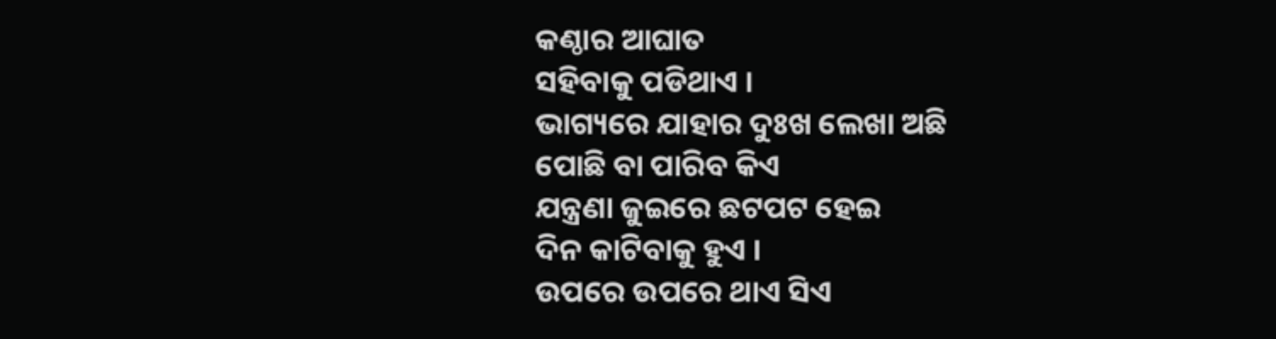କଣ୍ଠାର ଆଘାତ
ସହିବାକୁ ପଡିଥାଏ ।
ଭାଗ୍ୟରେ ଯାହାର ଦୁଃଖ ଲେଖା ଅଛି
ପୋଛି ବା ପାରିବ କିଏ
ଯନ୍ତ୍ରଣା ଜୁଇରେ ଛଟପଟ ହେଇ
ଦିନ କାଟିବାକୁ ହୁଏ ।
ଉପରେ ଉପରେ ଥାଏ ସିଏ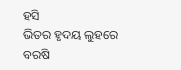ହସି
ଭିତର ହୃଦୟ ଲୁହରେ ବରଷି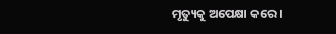ମୃତ୍ୟୁକୁ ଅପେକ୍ଷା କରେ ।